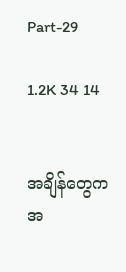Part-29

1.2K 34 14


အချိန်တွေက အ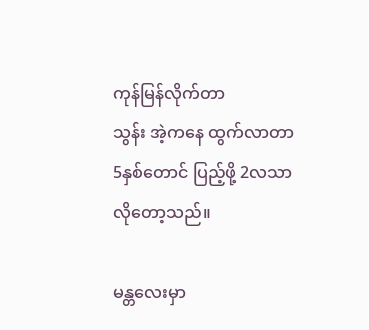ကုန်မြန်လိုက်တာ
သွန်း အဲ့ကနေ ထွက်လာတာ
5နှစ်တောင် ပြည့်ဖို့ 2လသာ
လိုတော့သည်။

မန္တလေးမှာ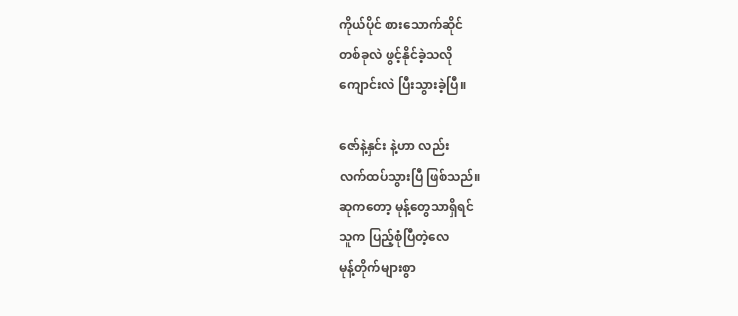ကိုယ်ပိုင် စားသောက်ဆိုင်
တစ်ခုလဲ ဖွင့်နိုင်ခဲ့သလို
ကျောင်းလဲ ပြီးသွားခဲ့ပြီ။

ဇော်နဲ့နှင်း နဲ့ဟာ လည်း
လက်ထပ်သွားပြီ ဖြစ်သည်။
ဆုကတော့ မုန့်တွေသာရှိရင်
သူက ပြည့်စုံပြီတဲ့လေ
မုန့်တိုက်များစွာ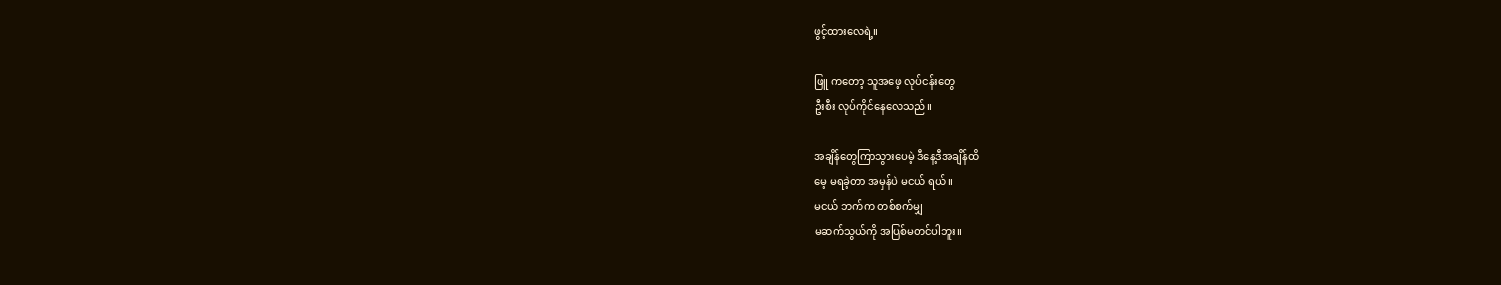ဖွင့်ထားလေရဲ့။

ဖြူ ကတော့ သူအဖေ့ လုပ်ငန်းတွေ
ဦးစီး လုပ်ကိုင်နေလေသည်။

အချိန်တွေကြာသွားပေမဲ့ ဒီနေ့ဒီအချိန်ထိ
မေ့ မရခဲ့တာ အမှန်ပဲ မငယ် ရယ်။
မငယ် ဘက်က တစ်စက်မျှ
မဆက်သွယ်ကို အပြစ်မတင်ပါဘူး။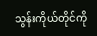သွန်းကိုယ်တိုင်ကို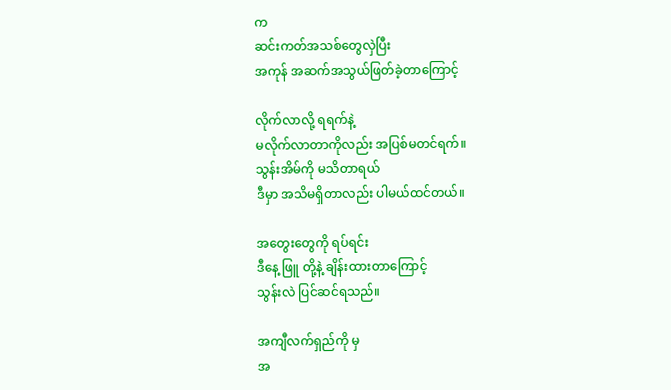က
ဆင်းကတ်အသစ်တွေလှဲပြီး
အကုန် အဆက်အသွယ်ဖြတ်ခဲ့တာကြောင့်

လိုက်လာလို့ ရရက်နဲ့
မလိုက်လာတာကိုလည်း အပြစ်မတင်ရက်။
သွန်းအိမ်ကို မသိတာရယ်
ဒီမှာ အသိမရှိတာလည်း ပါမယ်ထင်တယ်။

အတွေးတွေကို ရပ်ရင်း
ဒီနေ့ ဖြူ တို့နဲ့ ချိန်းထားတာကြောင့်
သွန်းလဲ ပြင်ဆင်ရသည်။

အကျီလက်ရှည်ကို မှ
အ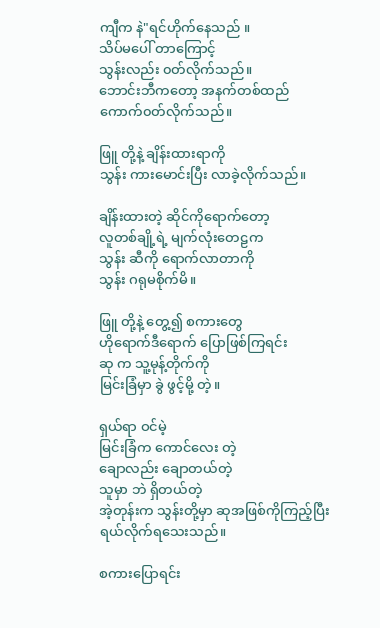ကျီက နဲ"ရင်ဟိုက်နေသည် ။
သိပ်မပေါ် တာကြောင့်
သွန်းလည်း ၀တ်လိုက်သည်။
ဘောင်းဘီကတော့ အနက်တစ်ထည်
ကောက်၀တ်လိုက်သည်။

ဖြူ တို့နဲ့ ချိန်းထားရာကို
သွန်း ကားမောင်းပြီး လာခဲ့လိုက်သည်။

ချိန်းထားတဲ့ ဆိုင်ကိုရောက်တော့
လူတစ်ချို့ရဲ့ မျက်လုံးတေဠက
သွန်း ဆီကို ရောက်လာတာကို
သွန်း ဂရုမစိုက်မိ။

ဖြူ တို့နဲ့ တွေ့၍ စကားတွေ
ဟိုရောက်ဒီရောက် ပြောဖြစ်ကြရင်း
ဆု က သူ့မုန့်တိုက်ကို
မြင်းခြံမှာ ခွဲ ဖွင့်မို့ တဲ့။

ရှယ်ရာ ဝင်မဲ့
မြင်းခြံက ကောင်လေး တဲ့
ချောလည်း ချောတယ်တဲ့
သူမှာ ဘဲ ရှိတယ်တဲ့
အဲ့တုန်းက သွန်းတို့မှာ ဆုအဖြစ်ကိုကြည့်ပြီး
ရယ်လိုက်ရသေးသည်။

စကားပြောရင်း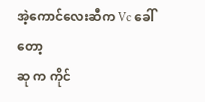အဲ့ကောင်လေးဆီက Vc ခေါ်တော့
ဆု က ကိုင်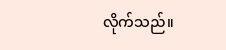လိုက်သည်။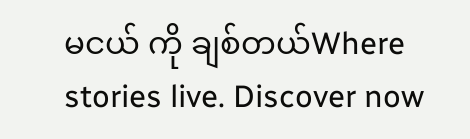မငယ် ကို ချစ်တယ်Where stories live. Discover now